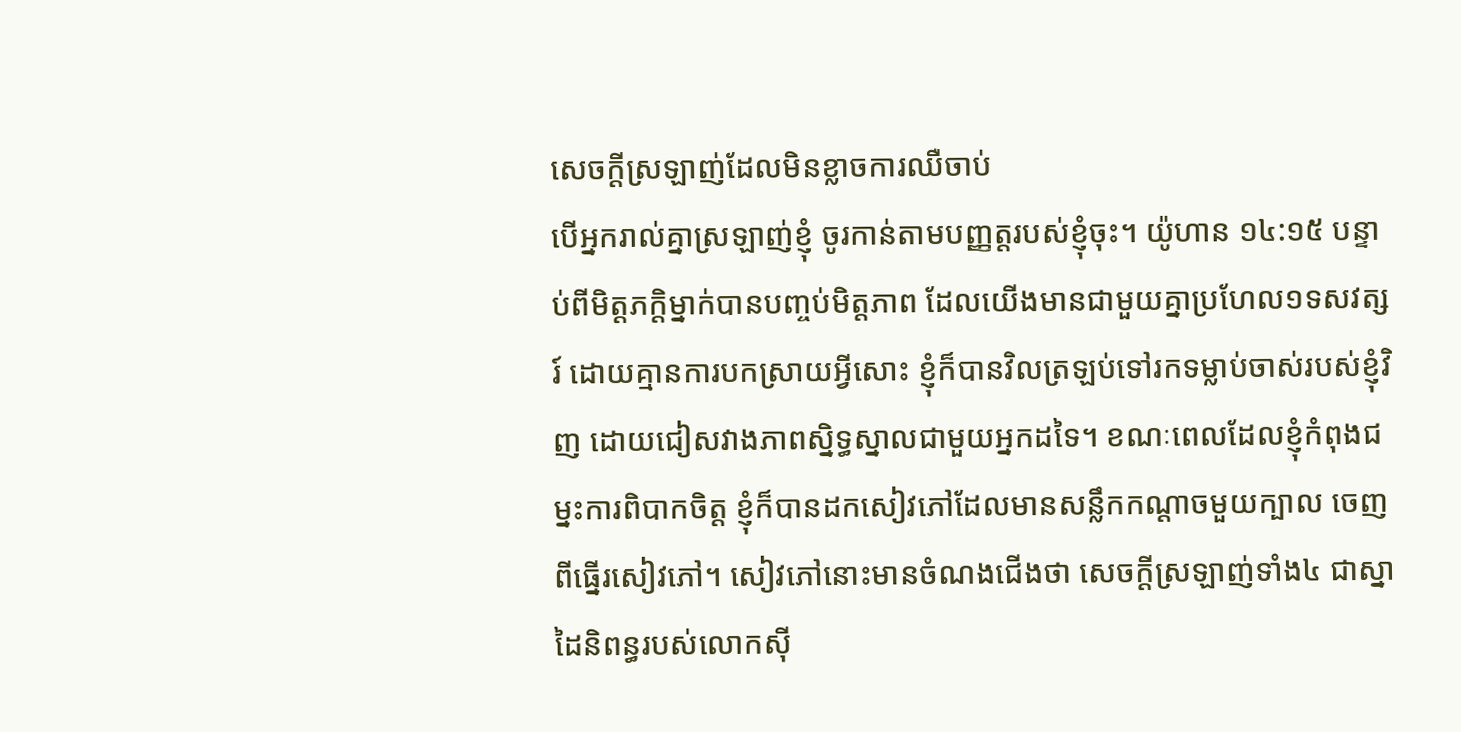សេចក្តីស្រឡាញ់ដែលមិនខ្លាចការឈឺចាប់
បើអ្នករាល់គ្នាស្រឡាញ់ខ្ញុំ ចូរកាន់តាមបញ្ញត្តរបស់ខ្ញុំចុះ។ យ៉ូហាន ១៤:១៥ បន្ទាប់ពីមិត្តភក្តិម្នាក់បានបញ្ចប់មិត្តភាព ដែលយើងមានជាមួយគ្នាប្រហែល១ទសវត្សរ៍ ដោយគ្មានការបកស្រាយអ្វីសោះ ខ្ញុំក៏បានវិលត្រឡប់ទៅរកទម្លាប់ចាស់របស់ខ្ញុំវិញ ដោយជៀសវាងភាពស្និទ្ធស្នាលជាមួយអ្នកដទៃ។ ខណៈពេលដែលខ្ញុំកំពុងជម្នះការពិបាកចិត្ត ខ្ញុំក៏បានដកសៀវភៅដែលមានសន្លឹកកណ្តាចមួយក្បាល ចេញពីធ្នើរសៀវភៅ។ សៀវភៅនោះមានចំណងជើងថា សេចក្តីស្រឡាញ់ទាំង៤ ជាស្នាដៃនិពន្ធរបស់លោកស៊ី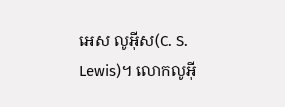អេស លូអ៊ីស(C. S. Lewis)។ លោកលូអ៊ី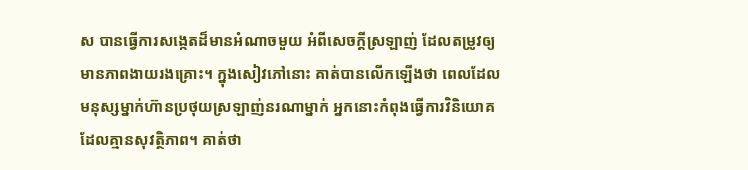ស បានធ្វើការសង្កេតដ៏មានអំណាចមួយ អំពីសេចក្តីស្រឡាញ់ ដែលតម្រូវឲ្យមានភាពងាយរងគ្រោះ។ ក្នុងសៀវភៅនោះ គាត់បានលើកឡើងថា ពេលដែលមនុស្សម្នាក់ហ៊ានប្រថុយស្រឡាញ់នរណាម្នាក់ អ្នកនោះកំពុងធ្វើការវិនិយោគ ដែលគ្មានសុវត្ថិភាព។ គាត់ថា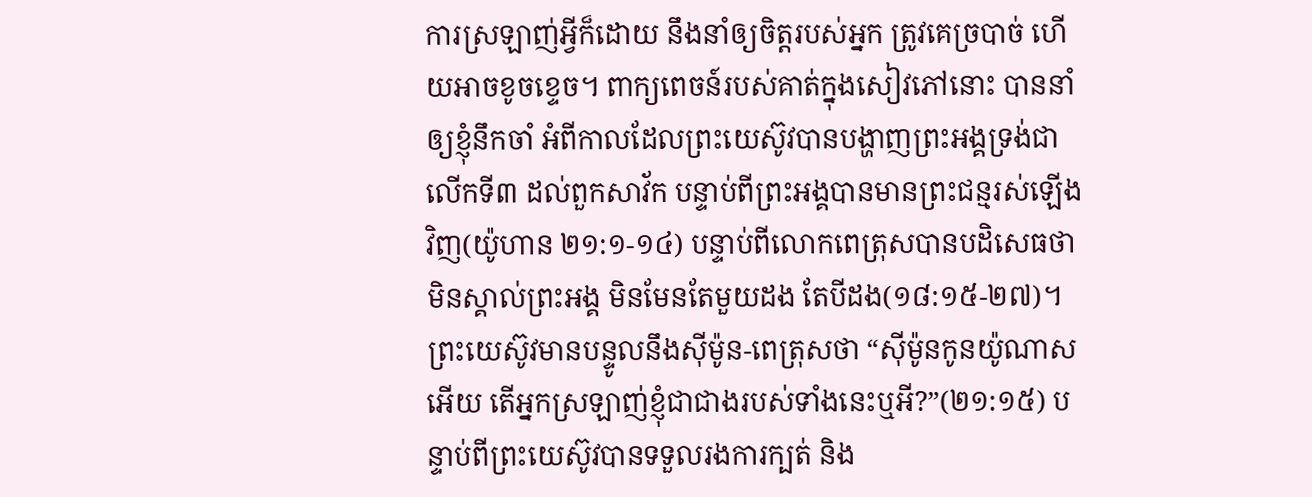ការស្រឡាញ់អ្វីក៏ដោយ នឹងនាំឲ្យចិត្តរបស់អ្នក ត្រូវគេច្របាច់ ហើយអាចខូចខ្ទេច។ ពាក្យពេចន៍របស់គាត់ក្នុងសៀវភៅនោះ បាននាំឲ្យខ្ញុំនឹកចាំ អំពីកាលដែលព្រះយេស៊ូវបានបង្ហាញព្រះអង្គទ្រង់ជាលើកទី៣ ដល់ពួកសាវ័ក បន្ទាប់ពីព្រះអង្គបានមានព្រះជន្មរស់ឡើងវិញ(យ៉ូហាន ២១:១-១៤) បន្ទាប់ពីលោកពេត្រុសបានបដិសេធថា មិនស្គាល់ព្រះអង្គ មិនមែនតែមួយដង តែបីដង(១៨:១៥-២៧)។ ព្រះយេស៊ូវមានបន្ទូលនឹងស៊ីម៉ូន-ពេត្រុសថា “ស៊ីម៉ូនកូនយ៉ូណាសអើយ តើអ្នកស្រឡាញ់ខ្ញុំជាជាងរបស់ទាំងនេះឬអី?”(២១:១៥) បន្ទាប់ពីព្រះយេស៊ូវបានទទួលរងការក្បត់ និង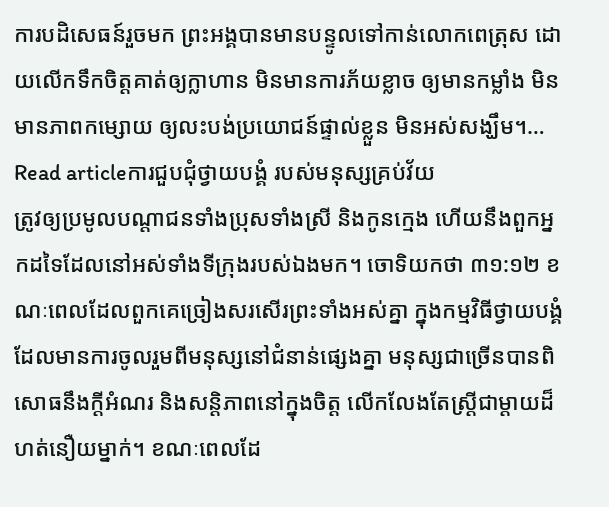ការបដិសេធន៍រួចមក ព្រះអង្គបានមានបន្ទូលទៅកាន់លោកពេត្រុស ដោយលើកទឹកចិត្តគាត់ឲ្យក្លាហាន មិនមានការភ័យខ្លាច ឲ្យមានកម្លាំង មិនមានភាពកម្សោយ ឲ្យលះបង់ប្រយោជន៍ផ្ទាល់ខ្លួន មិនអស់សង្ឃឹម។…
Read articleការជួបជុំថ្វាយបង្គំ របស់មនុស្សគ្រប់វ័យ
ត្រូវឲ្យប្រមូលបណ្តាជនទាំងប្រុសទាំងស្រី និងកូនក្មេង ហើយនឹងពួកអ្នកដទៃដែលនៅអស់ទាំងទីក្រុងរបស់ឯងមក។ ចោទិយកថា ៣១:១២ ខណៈពេលដែលពួកគេច្រៀងសរសើរព្រះទាំងអស់គ្នា ក្នុងកម្មវិធីថ្វាយបង្គំ ដែលមានការចូលរួមពីមនុស្សនៅជំនាន់ផ្សេងគ្នា មនុស្សជាច្រើនបានពិសោធនឹងក្តីអំណរ និងសន្តិភាពនៅក្នុងចិត្ត លើកលែងតែស្ត្រីជាម្តាយដ៏ហត់នឿយម្នាក់។ ខណៈពេលដែ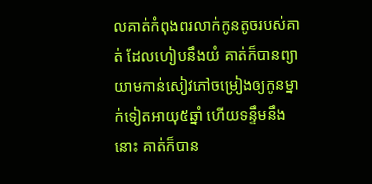លគាត់កំពុងពរលាក់កូនតូចរបស់គាត់ ដែលហៀបនឹងយំ គាត់ក៏បានព្យាយាមកាន់សៀវភៅចម្រៀងឲ្យកូនម្នាក់ទៀតអាយុ៥ឆ្នាំ ហើយទន្ទឹមនឹងនោះ គាត់ក៏បាន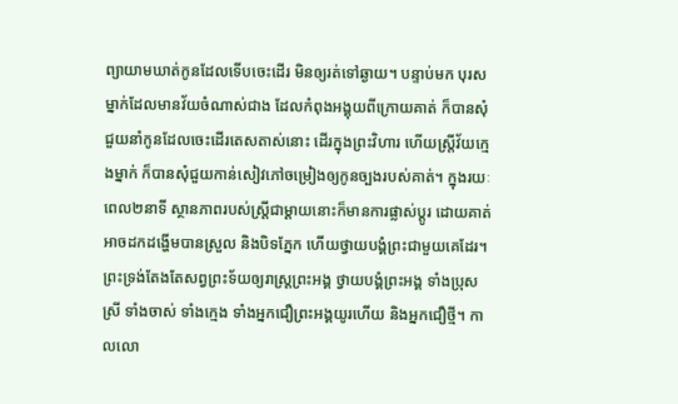ព្យាយាមឃាត់កូនដែលទើបចេះដើរ មិនឲ្យរត់ទៅឆ្ងាយ។ បន្ទាប់មក បុរសម្នាក់ដែលមានវ័យចំណាស់ជាង ដែលកំពុងអង្គុយពីក្រោយគាត់ ក៏បានសុំជួយនាំកូនដែលចេះដើរតេសតាស់នោះ ដើរក្នុងព្រះវិហារ ហើយស្រ្តីវ័យក្មេងម្នាក់ ក៏បានសុំជួយកាន់សៀវភៅចម្រៀងឲ្យកូនច្បងរបស់គាត់។ ក្នុងរយៈពេល២នាទី ស្ថានភាពរបស់ស្រ្តីជាម្តាយនោះក៏មានការផ្លាស់ប្តូរ ដោយគាត់អាចដកដង្ហើមបានស្រួល និងបិទភ្នែក ហើយថ្វាយបង្គំព្រះជាមួយគេដែរ។ ព្រះទ្រង់តែងតែសព្វព្រះទ័យឲ្យរាស្រ្តព្រះអង្គ ថ្វាយបង្គំព្រះអង្គ ទាំងប្រុសស្រី ទាំងចាស់ ទាំងក្មេង ទាំងអ្នកជឿព្រះអង្គយូរហើយ និងអ្នកជឿថ្មី។ កាលលោ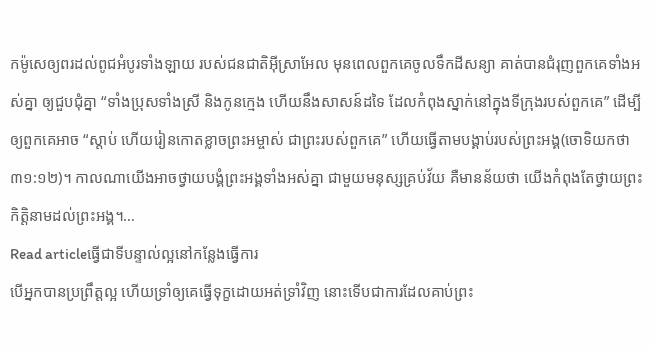កម៉ូសេឲ្យពរដល់ពូជអំបូរទាំងឡាយ របស់ជនជាតិអ៊ីស្រាអែល មុនពេលពួកគេចូលទឹកដីសន្យា គាត់បានជំរុញពួកគេទាំងអស់គ្នា ឲ្យជួបជុំគ្នា “ទាំងប្រុសទាំងស្រី និងកូនក្មេង ហើយនឹងសាសន៍ដទៃ ដែលកំពុងស្នាក់នៅក្នុងទីក្រុងរបស់ពួកគេ” ដើម្បីឲ្យពួកគេអាច “ស្តាប់ ហើយរៀនកោតខ្លាចព្រះអម្ចាស់ ជាព្រះរបស់ពួកគេ” ហើយធ្វើតាមបង្គាប់របស់ព្រះអង្គ(ចោទិយកថា ៣១:១២)។ កាលណាយើងអាចថ្វាយបង្គំព្រះអង្គទាំងអស់គ្នា ជាមួយមនុស្សគ្រប់វ័យ គឺមានន័យថា យើងកំពុងតែថ្វាយព្រះកិត្តិនាមដល់ព្រះអង្គ។…
Read articleធ្វើជាទីបន្ទាល់ល្អនៅកន្លែងធ្វើការ
បើអ្នកបានប្រព្រឹត្តល្អ ហើយទ្រាំឲ្យគេធ្វើទុក្ខដោយអត់ទ្រាំវិញ នោះទើបជាការដែលគាប់ព្រះ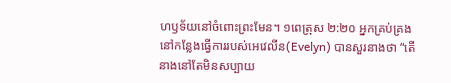ហឫទ័យនៅចំពោះព្រះមែន។ ១ពេត្រុស ២:២០ អ្នកគ្រប់គ្រងនៅកន្លែងធ្វើការរបស់អេវេលីន(Evelyn) បានសួរនាងថា “តើនាងនៅតែមិនសប្បាយ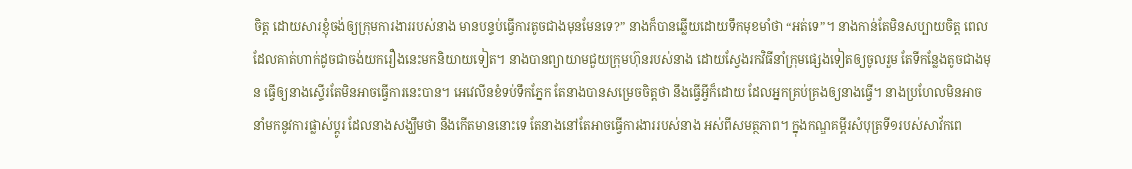ចិត្ត ដោយសារខ្ញុំចង់ឲ្យក្រុមការងាររបស់នាង មានបន្ទប់ធ្វើការតូចជាងមុនមែនទេ?” នាងក៏បានឆ្លើយដោយទឹកមុខមាំថា “អត់ទេ”។ នាងកាន់តែមិនសប្បាយចិត្ត ពេលដែលគាត់ហាក់ដូចជាចង់យករឿងនេះមកនិយាយទៀត។ នាងបានព្យាយាមជួយក្រុមហ៊ុនរបស់នាង ដោយស្វែងរកវិធីនាំក្រុមផ្សេងទៀតឲ្យចូលរួម តែទីកន្លែងតូចជាងមុន ធ្វើឲ្យនាងស្ទើរតែមិនអាចធ្វើការនេះបាន។ អេវេលីនខំទប់ទឹកភ្នែក តែនាងបានសម្រេចចិត្តថា នឹងធ្វើអ្វីក៏ដោយ ដែលអ្នកគ្រប់គ្រងឲ្យនាងធ្វើ។ នាងប្រហែលមិនអាចនាំមកនូវការផ្លាស់ប្តូរ ដែលនាងសង្ឃឹមថា នឹងកើតមាននោះទេ តែនាងនៅតែអាចធ្វើការងាររបស់នាង អស់ពីសមត្ថភាព។ ក្នុងកណ្ឌគម្ពីរសំបុត្រទី១របស់សាវ័កពេ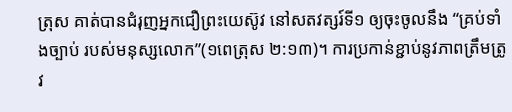ត្រុស គាត់បានជំរុញអ្នកជឿព្រះយេស៊ូវ នៅសតវត្សរ៍ទី១ ឲ្យចុះចូលនឹង “គ្រប់ទាំងច្បាប់ របស់មនុស្សលោក”(១ពេត្រុស ២:១៣)។ ការប្រកាន់ខ្ជាប់នូវភាពត្រឹមត្រូវ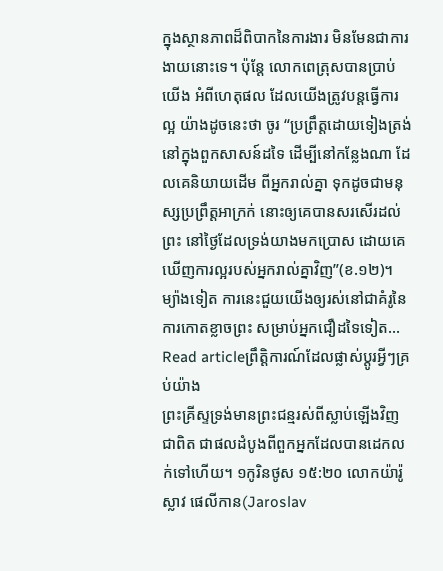ក្នុងស្ថានភាពដ៏ពិបាកនៃការងារ មិនមែនជាការងាយនោះទេ។ ប៉ុន្តែ លោកពេត្រុសបានប្រាប់យើង អំពីហេតុផល ដែលយើងត្រូវបន្តធ្វើការល្អ យ៉ាងដូចនេះថា ចូរ “ប្រព្រឹត្តដោយទៀងត្រង់ នៅក្នុងពួកសាសន៍ដទៃ ដើម្បីនៅកន្លែងណា ដែលគេនិយាយដើម ពីអ្នករាល់គ្នា ទុកដូចជាមនុស្សប្រព្រឹត្តអាក្រក់ នោះឲ្យគេបានសរសើរដល់ព្រះ នៅថ្ងៃដែលទ្រង់យាងមកប្រោស ដោយគេឃើញការល្អរបស់អ្នករាល់គ្នាវិញ”(ខ.១២)។ ម្យ៉ាងទៀត ការនេះជួយយើងឲ្យរស់នៅជាគំរូនៃការកោតខ្លាចព្រះ សម្រាប់អ្នកជឿដទៃទៀត…
Read articleព្រឹត្តិការណ៍ដែលផ្លាស់ប្តូរអ្វីៗគ្រប់យ៉ាង
ព្រះគ្រីស្ទទ្រង់មានព្រះជន្មរស់ពីស្លាប់ឡើងវិញជាពិត ជាផលដំបូងពីពួកអ្នកដែលបានដេកលក់ទៅហើយ។ ១កូរិនថូស ១៥:២០ លោកយ៉ារ៉ូស្លាវ ផេលីកាន(Jaroslav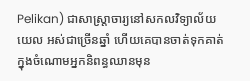Pelikan) ជាសាស្រ្តាចារ្យនៅសកលវិទ្យាល័យយេល អស់ជាច្រើនឆ្នាំ ហើយគេបានចាត់ទុកគាត់ ក្នុងចំណោមអ្នកនិពន្ធឈានមុន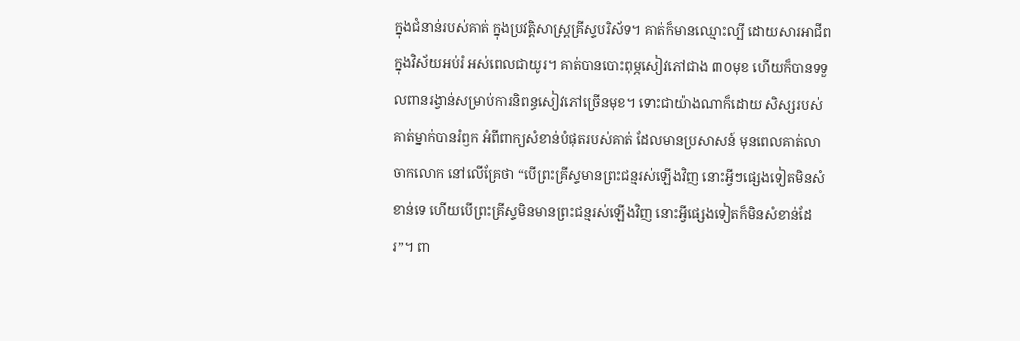ក្នុងជំនាន់របស់គាត់ ក្នុងប្រវត្តិសាស្រ្តគ្រីស្ទបរិស័ទ។ គាត់ក៏មានឈ្មោះល្បី ដោយសារអាជីពក្នុងវិស័យអប់រំ អស់ពេលជាយូរ។ គាត់បានបោះពុម្ភសៀវភៅជាង ៣០មុខ ហើយក៏បានទទួលពានរង្វាន់សម្រាប់ការនិពន្ធសៀវភៅច្រើនមុខ។ ទោះជាយ៉ាងណាក៏ដោយ សិស្សរបស់គាត់ម្នាក់បានរំឭក អំពីពាក្យសំខាន់បំផុតរបស់គាត់ ដែលមានប្រសាសន៍ មុនពេលគាត់លាចាកលោក នៅលើគ្រែថា “បើព្រះគ្រីស្ទមានព្រះជន្មរស់ឡើងវិញ នោះអ្វីៗផ្សេងទៀតមិនសំខាន់ទេ ហើយបើព្រះគ្រីស្ទមិនមានព្រះជន្មរស់ឡើងវិញ នោះអ្វីផ្សេងទៀតក៏មិនសំខាន់ដែរ”។ ពា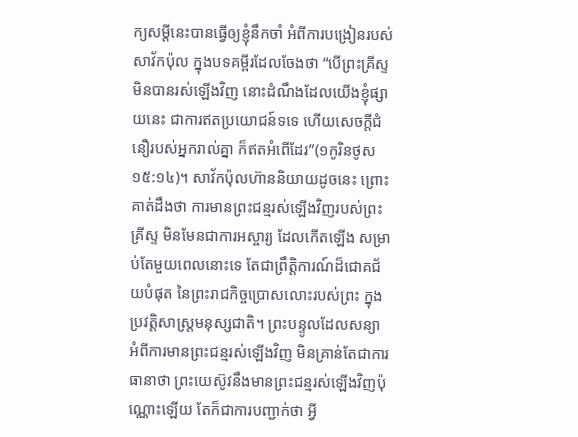ក្យសម្តីនេះបានធ្វើឲ្យខ្ញុំនឹកចាំ អំពីការបង្រៀនរបស់សាវ័កប៉ុល ក្នុងបទគម្ពីរដែលចែងថា “បើព្រះគ្រីស្ទមិនបានរស់ឡើងវិញ នោះដំណឹងដែលយើងខ្ញុំផ្សាយនេះ ជាការឥតប្រយោជន៍ទទេ ហើយសេចក្តីជំនឿរបស់អ្នករាល់គ្នា ក៏ឥតអំពើដែរ”(១កូរិនថូស ១៥:១៤)។ សាវ័កប៉ុលហ៊ាននិយាយដូចនេះ ព្រោះគាត់ដឹងថា ការមានព្រះជន្មរស់ឡើងវិញរបស់ព្រះគ្រីស្ទ មិនមែនជាការអស្ចារ្យ ដែលកើតឡើង សម្រាប់តែមួយពេលនោះទេ តែជាព្រឹត្តិការណ៍ដ៏ជោគជ័យបំផុត នៃព្រះរាជកិច្ចប្រោសលោះរបស់ព្រះ ក្នុងប្រវត្តិសាស្ត្រមនុស្សជាតិ។ ព្រះបន្ទូលដែលសន្យា អំពីការមានព្រះជន្មរស់ឡើងវិញ មិនគ្រាន់តែជាការធានាថា ព្រះយេស៊ូវនឹងមានព្រះជន្មរស់ឡើងវិញប៉ុណ្ណោះឡើយ តែក៏ជាការបញ្ជាក់ថា អ្វី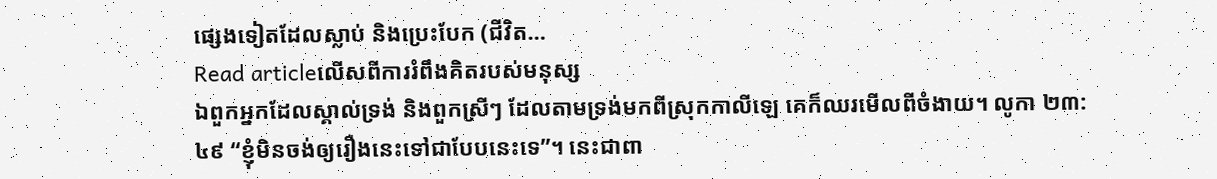ផ្សេងទៀតដែលស្លាប់ និងប្រេះបែក (ជីវិត…
Read articleលើសពីការរំពឹងគិតរបស់មនុស្ស
ឯពួកអ្នកដែលស្គាល់ទ្រង់ និងពួកស្រីៗ ដែលតាមទ្រង់មកពីស្រុកកាលីឡេ គេក៏ឈរមើលពីចំងាយ។ លូកា ២៣:៤៩ “ខ្ញុំមិនចង់ឲ្យរឿងនេះទៅជាបែបនេះទេ”។ នេះជាពា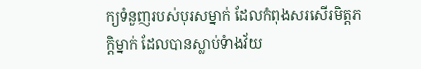ក្យទំនួញរបស់បុរសម្នាក់ ដែលកំពុងសរសើរមិត្តភក្តិម្នាក់ ដែលបានស្លាប់ទំាងវ័យ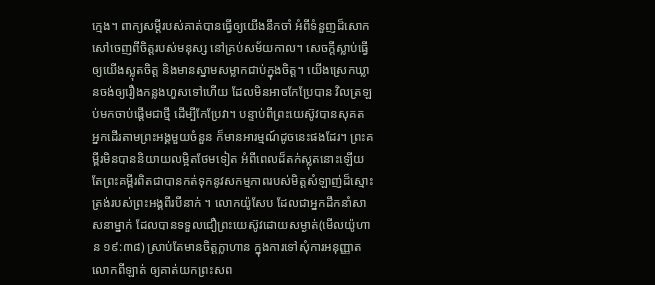ក្មេង។ ពាក្យសម្តីរបស់គាត់បានធ្វើឲ្យយើងនឹកចាំ អំពីទំនួញដ៏សោកសៅចេញពីចិត្តរបស់មនុស្ស នៅគ្រប់សម័យកាល។ សេចក្តីស្លាប់ធ្វើឲ្យយើងស្លុតចិត្ត និងមានស្នាមសម្លាកជាប់ក្នុងចិត្ត។ យើងស្រេកឃ្លានចង់ឲ្យរឿងកន្លងហួសទៅហើយ ដែលមិនអាចកែប្រែបាន វិលត្រឡប់មកចាប់ផ្តើមជាថ្មី ដើម្បីកែប្រែវា។ បន្ទាប់ពីព្រះយេស៊ូវបានសុគត អ្នកដើរតាមព្រះអង្គមួយចំនួន ក៏មានអារម្មណ៍ដូចនេះផងដែរ។ ព្រះគម្ពីរមិនបាននិយាយលម្អិតថែមទៀត អំពីពេលដ៏តក់ស្លុតនោះឡើយ តែព្រះគម្ពីរពិតជាបានកត់ទុកនូវសកម្មភាពរបស់មិត្តសំឡាញ់ដ៏ស្មោះត្រង់របស់ព្រះអង្គពីរបីនាក់ ។ លោកយ៉ូសែប ដែលជាអ្នកដឹកនាំសាសនាម្នាក់ ដែលបានទទួលជឿព្រះយេស៊ូវដោយសម្ងាត់(មើលយ៉ូហាន ១៩:៣៨) ស្រាប់តែមានចិត្តក្លាហាន ក្នុងការទៅសុំការអនុញ្ញាតលោកពីឡាត់ ឲ្យគាត់យកព្រះសព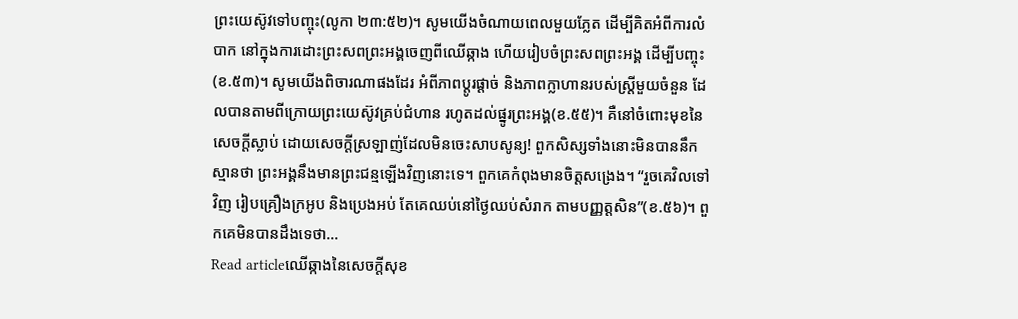ព្រះយេស៊ូវទៅបញ្ចុះ(លូកា ២៣:៥២)។ សូមយើងចំណាយពេលមួយភ្លែត ដើម្បីគិតអំពីការលំបាក នៅក្នុងការដោះព្រះសពព្រះអង្គចេញពីឈើឆ្កាង ហើយរៀបចំព្រះសពព្រះអង្គ ដើម្បីបញ្ចុះ(ខ.៥៣)។ សូមយើងពិចារណាផងដែរ អំពីភាពប្តូរផ្តាច់ និងភាពក្លាហានរបស់ស្រ្តីមួយចំនួន ដែលបានតាមពីក្រោយព្រះយេស៊ូវគ្រប់ជំហាន រហូតដល់ផ្នូរព្រះអង្គ(ខ.៥៥)។ គឺនៅចំពោះមុខនៃសេចក្តីស្លាប់ ដោយសេចក្តីស្រឡាញ់ដែលមិនចេះសាបសូន្យ! ពួកសិស្សទាំងនោះមិនបាននឹកស្មានថា ព្រះអង្គនឹងមានព្រះជន្មឡើងវិញនោះទេ។ ពួកគេកំពុងមានចិត្តសង្រេង។ “រួចគេវិលទៅវិញ រៀបគ្រឿងក្រអូប និងប្រេងអប់ តែគេឈប់នៅថ្ងៃឈប់សំរាក តាមបញ្ញត្តសិន”(ខ.៥៦)។ ពួកគេមិនបានដឹងទេថា…
Read articleឈើឆ្កាងនៃសេចក្តីសុខ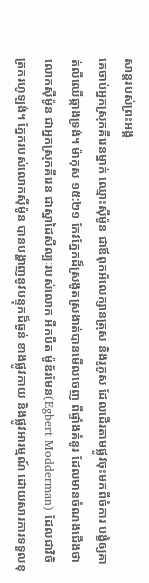សាន្តរបស់ព្រះអង្គ
គេចាប់អ្នកស្រុកគីរេនម្នាក់ ឈ្មោះស៊ីម៉ូន ជាឪពុកអ័លេក្សានត្រុស និងរូភូស ដែលដើរតាមផ្លូវចុះមកពីចំការ បង្ខំឲ្យគាត់លីឈើឆ្កាងទ្រង់។ ម៉ាកុស ១៥:២១ កែវភ្នែកដ៏ស្រងូតស្រងាត់បានមើលចេញ ពីផ្ទាំងគំនូរ ដែលមានចំណងជើងថា លោកស៊ីម៉ូន ជាអ្នកស្រុកគីរេន ជាស្នាដៃសីល្បៈរបស់លោក អឺកបឺត ម៉ូឌ័រមែន(Egbert Modderman) ដែលជាវិចិត្រករហូឡង់។ ភ្នែករបស់លោកស៊ីម៉ូន បានបង្ហាញនូវបន្ទុកដ៏ធ្ងន់ ខាងផ្លូវកាយ និងផ្លូវអារម្មណ៍ ដោយសារការទទួលខុ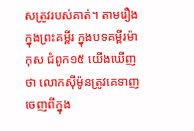សត្រូវរបស់គាត់។ តាមរឿងក្នុងព្រះគម្ពីរ ក្នុងបទគម្ពីរម៉ាកុស ជំពូក១៥ យើងឃើញថា លោកស៊ីម៉ូនត្រូវគេទាញចេញពីក្នុង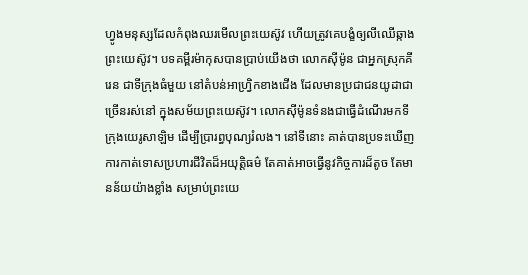ហ្វូងមនុស្សដែលកំពុងឈរមើលព្រះយេស៊ូវ ហើយត្រូវគេបង្ខំឲ្យលីឈើឆ្កាងព្រះយេស៊ូវ។ បទគម្ពីរម៉ាកុសបានប្រាប់យើងថា លោកស៊ីម៉ូន ជាអ្នកស្រុកគីរេន ជាទីក្រុងធំមួយ នៅតំបន់អាហ្វ្រិកខាងជើង ដែលមានប្រជាជនយូដាជាច្រើនរស់នៅ ក្នុងសម័យព្រះយេស៊ូវ។ លោកស៊ីម៉ូនទំនងជាធ្វើដំណើរមកទីក្រុងយេរូសាឡិម ដើម្បីប្រារព្ធបុណ្យរំលង។ នៅទីនោះ គាត់បានប្រទះឃើញការកាត់ទោសប្រហារជីវិតដ៏អយុត្តិធម៌ តែគាត់អាចធ្វើនូវកិច្ចការដ៏តូច តែមានន័យយ៉ាងខ្លាំង សម្រាប់ព្រះយេ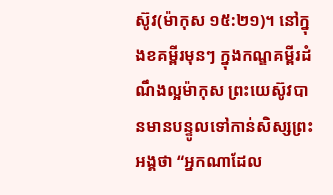ស៊ូវ(ម៉ាកុស ១៥:២១)។ នៅក្នុងខគម្ពីរមុនៗ ក្នុងកណ្ឌគម្ពីរដំណឹងល្អម៉ាកុស ព្រះយេស៊ូវបានមានបន្ទូលទៅកាន់សិស្សព្រះអង្គថា “អ្នកណាដែល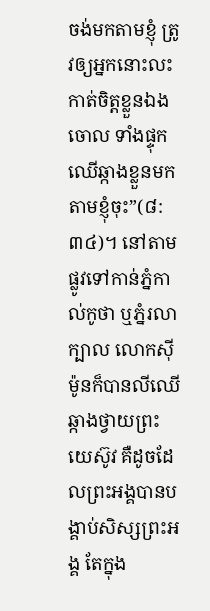ចង់មកតាមខ្ញុំ ត្រូវឲ្យអ្នកនោះលះកាត់ចិត្តខ្លួនឯងចោល ទាំងផ្ទុកឈើឆ្កាងខ្លួនមកតាមខ្ញុំចុះ”(៨:៣៤)។ នៅតាមផ្លូវទៅកាន់ភ្នំកាល់កូថា ឬភ្នំរលាក្បាល លោកស៊ីម៉ូនក៏បានលីឈើឆ្កាងថ្វាយព្រះយេស៊ូវ គឺដូចដែលព្រះអង្គបានបង្គាប់សិស្សព្រះអង្គ តែក្នុង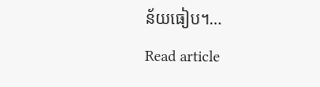ន័យធៀប។…
Read article